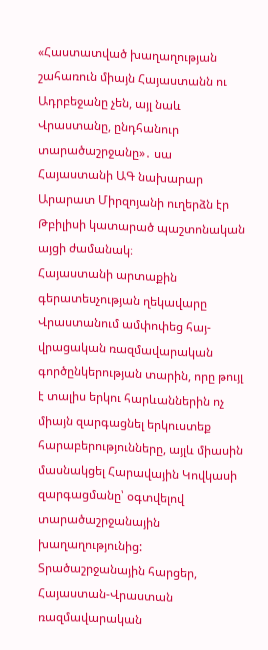«Հաստատված խաղաղության շահառուն միայն Հայաստանն ու Ադրբեջանը չեն, այլ նաև Վրաստանը, ընդհանուր տարածաշրջանը»․ սա Հայաստանի ԱԳ նախարար Արարատ Միրզոյանի ուղերձն էր Թբիլիսի կատարած պաշտոնական այցի ժամանակ։
Հայաստանի արտաքին գերատեսչության ղեկավարը Վրաստանում ամփոփեց հայ-վրացական ռազմավարական գործընկերության տարին, որը թույլ է տալիս երկու հարևաններին ոչ միայն զարգացնել երկուստեք հարաբերությունները, այլև միասին մասնակցել Հարավային Կովկասի զարգացմանը՝ օգտվելով տարածաշրջանային խաղաղությունից:
Տրածաշրջանային հարցեր, Հայաստան-Վրաստան ռազմավարական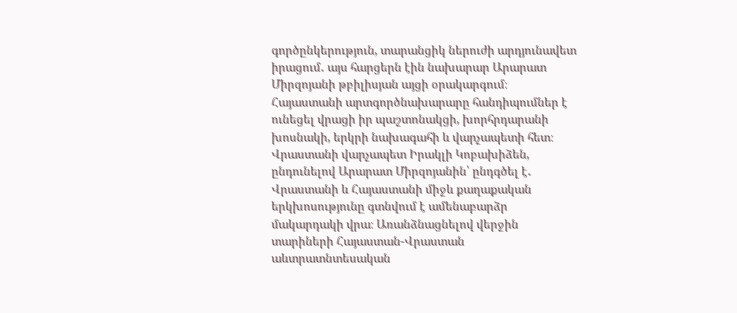գործընկերություն, տարանցիկ ներուժի արդյունավետ իրացում․ այս հարցերն էին նախարար Արարատ Միրզոյանի թբիլիսյան այցի օրակարգում։
Հայաստանի արտգործնախարարը հանդիպումներ է ունեցել վրացի իր պաշտոնակցի, խորհրդարանի խոսնակի, երկրի նախագահի և վարչապետի հետ։
Վրաստանի վարչապետ Իրակլի Կոբախիձեն, ընդունելով Արարատ Միրզոյանին՝ ընդգծել է․ Վրաստանի և Հայաստանի միջև քաղաքական երկխոսությունը գտնվում է ամենաբարձր մակարդակի վրա։ Առանձնացնելով վերջին տարիների Հայաստան-Վրաստան աևտրատնտեսական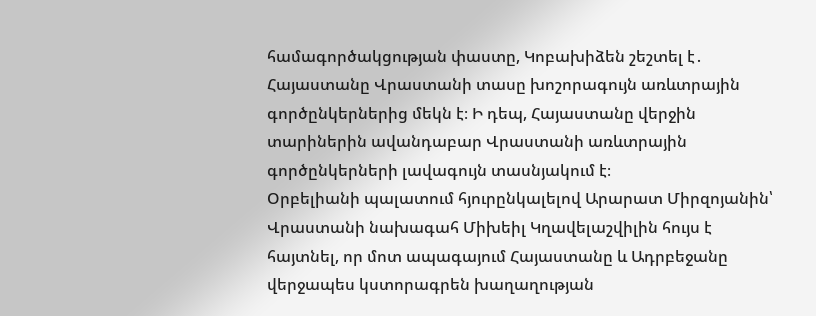համագործակցության փաստը, Կոբախիձեն շեշտել է․ Հայաստանը Վրաստանի տասը խոշորագույն առևտրային գործընկերներից մեկն է։ Ի դեպ, Հայաստանը վերջին տարիներին ավանդաբար Վրաստանի առևտրային գործընկերների լավագույն տասնյակում է։
Օրբելիանի պալատում հյուրընկալելով Արարատ Միրզոյանին՝ Վրաստանի նախագահ Միխեիլ Կղավելաշվիլին հույս է հայտնել, որ մոտ ապագայում Հայաստանը և Ադրբեջանը վերջապես կստորագրեն խաղաղության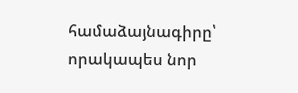համաձայնագիրը՝ որակապես նոր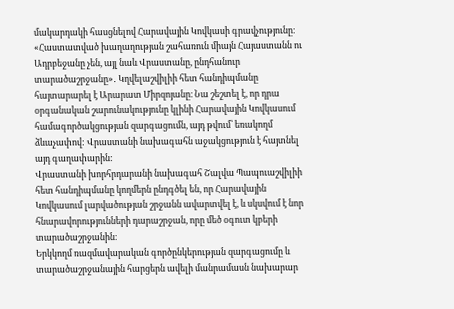մակարդակի հասցնելով Հարավային Կովկասի գրավչությունը։
«Հաստատված խաղաղության շահառուն միայն Հայաստանն ու Ադրբեջանը չեն, այլ նաև Վրաստանը, ընդհանուր տարածաշրջանը»․ Կղվելաշվիլիի հետ հանդիպմանը հայտարարել է Արարատ Միրզոյանը։ Նա շեշտել է, որ դրա օրգանական շարունակությունը կլինի Հարավային Կովկասում համագործակցության զարգացումն, այդ թվում՝ եռակողմ ձևաչափով: Վրաստանի նախագահն աջակցություն է հայտնել այդ գաղափարին:
Վրաստանի խորհրդարանի նախագահ Շալվա Պապուաշվիլիի հետ հանդիպմանը կողմերն ընդգծել են, որ Հարավային Կովկասում լարվածության շրջանն ավարտվել է, և սկսվում է նոր հնարավորությունների դարաշրջան, որը մեծ օգուտ կբերի տարածաշրջանին։
Երկկողմ ռազմավարական գործընկերության զարգացումը և տարածաշրջանային հարցերն ավելի մանրամասն նախարար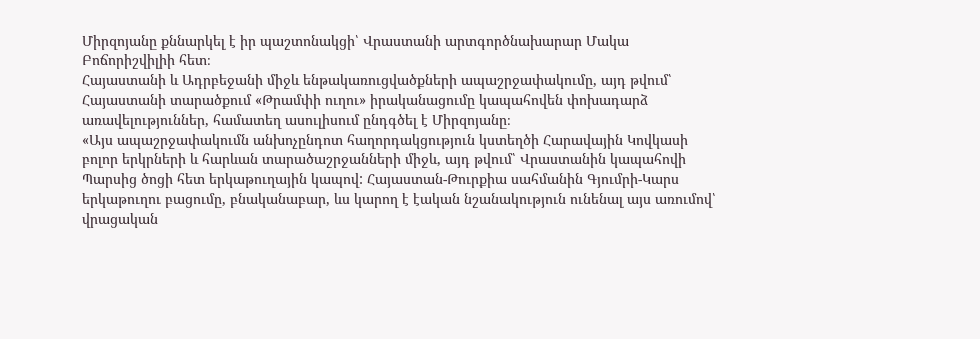Միրզոյանը քննարկել է իր պաշտոնակցի՝ Վրաստանի արտգործնախարար Մակա Բոճորիշվիլիի հետ։
Հայաստանի և Ադրբեջանի միջև ենթակառուցվածքների ապաշրջափակումը, այդ թվում՝ Հայաստանի տարածքում «Թրամփի ուղու» իրականացումը կապահովեն փոխադարձ առավելություններ, համատեղ ասուլիսում ընդգծել է Միրզոյանը։
«Այս ապաշրջափակումն անխոչընդոտ հաղորդակցություն կստեղծի Հարավային Կովկասի բոլոր երկրների և հարևան տարածաշրջանների միջև, այդ թվում՝ Վրաստանին կապահովի Պարսից ծոցի հետ երկաթուղային կապով: Հայաստան-Թուրքիա սահմանին Գյումրի-Կարս երկաթուղու բացումը, բնականաբար, ևս կարող է էական նշանակություն ունենալ այս առումով՝ վրացական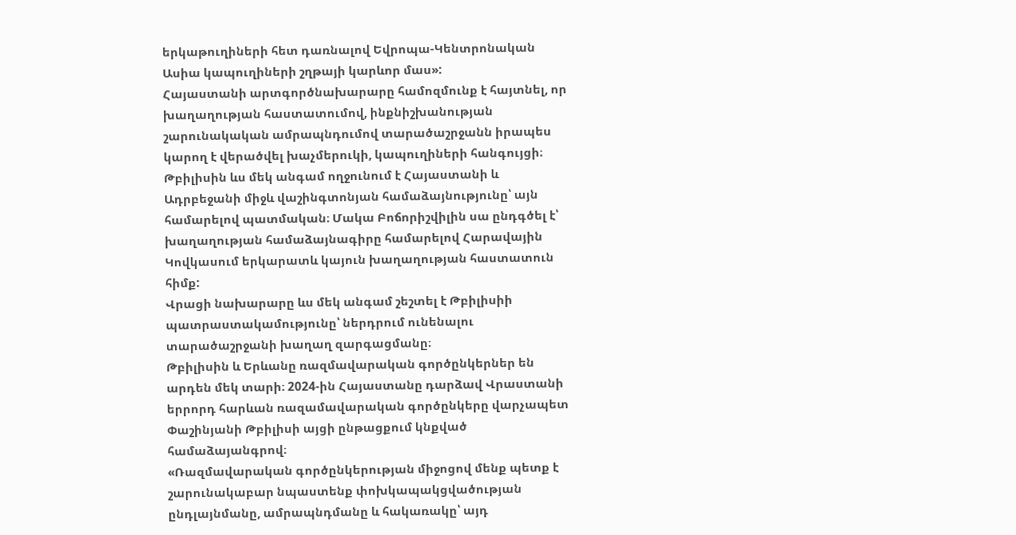երկաթուղիների հետ դառնալով Եվրոպա-Կենտրոնական Ասիա կապուղիների շղթայի կարևոր մաս»:
Հայաստանի արտգործնախարարը համոզմունք է հայտնել, որ խաղաղության հաստատումով, ինքնիշխանության շարունակական ամրապնդումով տարածաշրջանն իրապես կարող է վերածվել խաչմերուկի, կապուղիների հանգույցի։
Թբիլիսին ևս մեկ անգամ ողջունում է Հայաստանի և Ադրբեջանի միջև վաշինգտոնյան համաձայնությունը՝ այն համարելով պատմական։ Մակա Բոճորիշվիլին սա ընդգծել է՝ խաղաղության համաձայնագիրը համարելով Հարավային Կովկասում երկարատև կայուն խաղաղության հաստատուն հիմք:
Վրացի նախարարը ևս մեկ անգամ շեշտել է Թբիլիսիի պատրաստակամությունը՝ ներդրում ունենալու տարածաշրջանի խաղաղ զարգացմանը։
Թբիլիսին և Երևանը ռազմավարական գործընկերներ են արդեն մեկ տարի։ 2024-ին Հայաստանը դարձավ Վրաստանի երրորդ հարևան ռազամավարական գործընկերը վարչապետ Փաշինյանի Թբիլիսի այցի ընթացքում կնքված համաձայանգրով։
«Ռազմավարական գործընկերության միջոցով մենք պետք է շարունակաբար նպաստենք փոխկապակցվածության ընդլայնմանը, ամրապնդմանը և հակառակը՝ այդ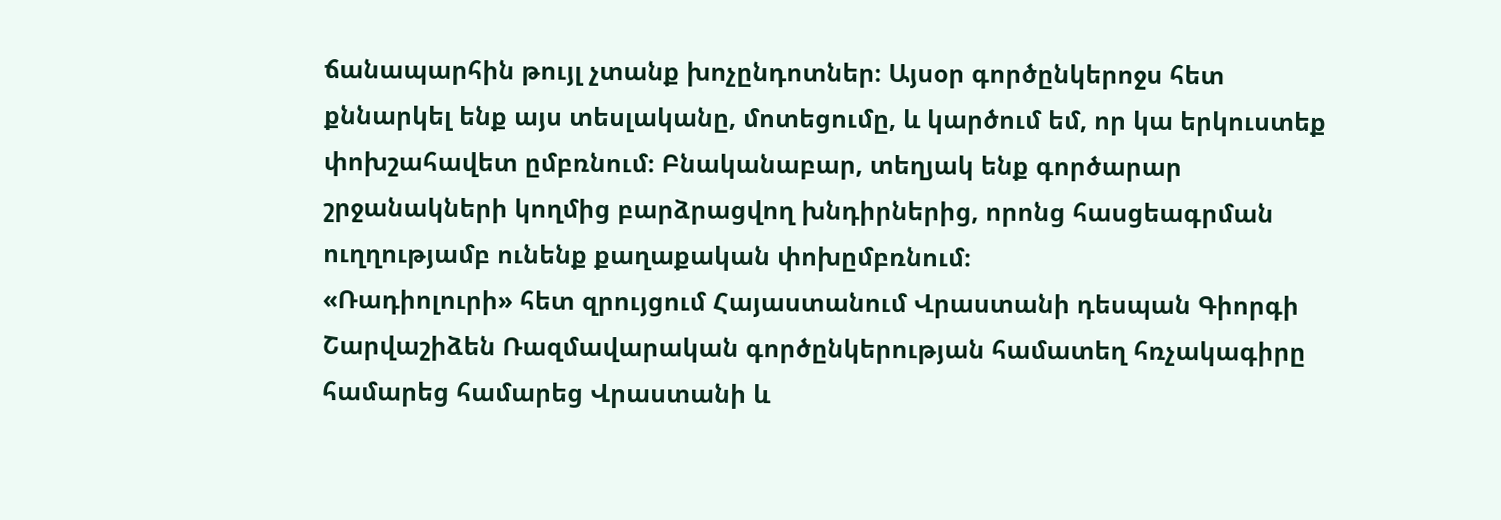ճանապարհին թույլ չտանք խոչընդոտներ։ Այսօր գործընկերոջս հետ քննարկել ենք այս տեսլականը, մոտեցումը, և կարծում եմ, որ կա երկուստեք փոխշահավետ ըմբռնում։ Բնականաբար, տեղյակ ենք գործարար շրջանակների կողմից բարձրացվող խնդիրներից, որոնց հասցեագրման ուղղությամբ ունենք քաղաքական փոխըմբռնում։
«Ռադիոլուրի» հետ զրույցում Հայաստանում Վրաստանի դեսպան Գիորգի Շարվաշիձեն Ռազմավարական գործընկերության համատեղ հռչակագիրը համարեց համարեց Վրաստանի և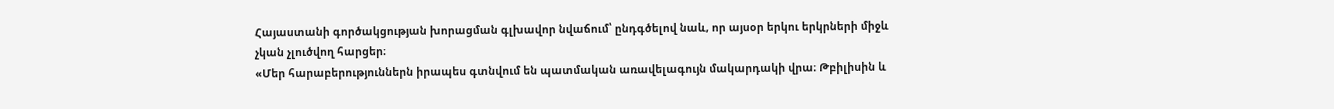Հայաստանի գործակցության խորացման գլխավոր նվաճում՝ ընդգծելով նաև, որ այսօր երկու երկրների միջև չկան չլուծվող հարցեր։
«Մեր հարաբերություններն իրապես գտնվում են պատմական առավելագույն մակարդակի վրա։ Թբիլիսին և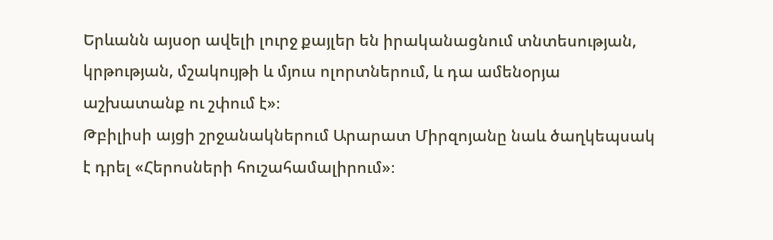Երևանն այսօր ավելի լուրջ քայլեր են իրականացնում տնտեսության, կրթության, մշակույթի և մյուս ոլորտներում, և դա ամենօրյա աշխատանք ու շփում է»։
Թբիլիսի այցի շրջանակներում Արարատ Միրզոյանը նաև ծաղկեպսակ է դրել «Հերոսների հուշահամալիրում»։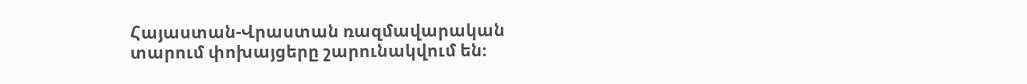Հայաստան-Վրաստան ռազմավարական տարում փոխայցերը շարունակվում են։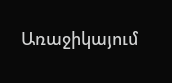Առաջիկայում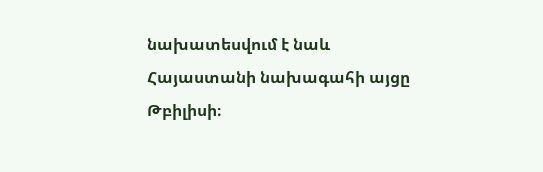նախատեսվում է նաև Հայաստանի նախագահի այցը Թբիլիսի։